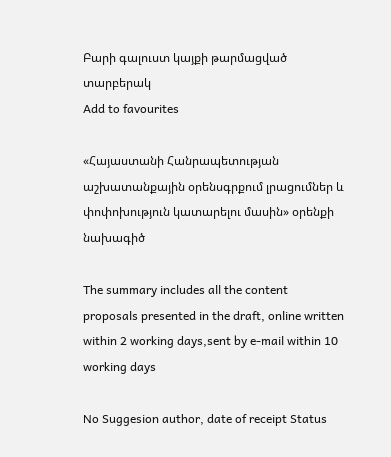Բարի գալուստ կայքի թարմացված տարբերակ
Add to favourites

«Հայաստանի Հանրապետության աշխատանքային օրենսգրքում լրացումներ և փոփոխություն կատարելու մասին» օրենքի նախագիծ

The summary includes all the content proposals presented in the draft, online written within 2 working days,sent by e-mail within 10 working days

No Suggesion author, date of receipt Status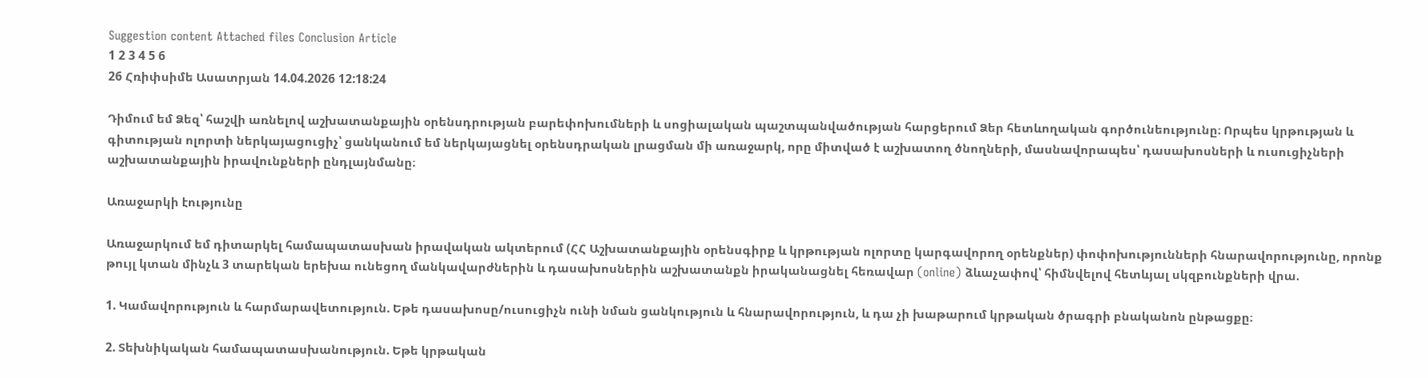Suggestion content Attached files Conclusion Article
1 2 3 4 5 6
26 Հռիփսիմե Ասատրյան 14.04.2026 12:18:24

Դիմում եմ Ձեզ՝ հաշվի առնելով աշխատանքային օրենսդրության բարեփոխումների և սոցիալական պաշտպանվածության հարցերում Ձեր հետևողական գործունեությունը։ Որպես կրթության և գիտության ոլորտի ներկայացուցիչ՝ ցանկանում եմ ներկայացնել օրենսդրական լրացման մի առաջարկ, որը միտված է աշխատող ծնողների, մասնավորապես՝ դասախոսների և ուսուցիչների աշխատանքային իրավունքների ընդլայնմանը։

Առաջարկի էությունը

Առաջարկում եմ դիտարկել համապատասխան իրավական ակտերում (ՀՀ Աշխատանքային օրենսգիրք և կրթության ոլորտը կարգավորող օրենքներ) փոփոխությունների հնարավորությունը, որոնք թույլ կտան մինչև 3 տարեկան երեխա ունեցող մանկավարժներին և դասախոսներին աշխատանքն իրականացնել հեռավար (online) ձևաչափով՝ հիմնվելով հետևյալ սկզբունքների վրա.

1. Կամավորություն և հարմարավետություն. Եթե դասախոսը/ուսուցիչն ունի նման ցանկություն և հնարավորություն, և դա չի խաթարում կրթական ծրագրի բնականոն ընթացքը։

2. Տեխնիկական համապատասխանություն. Եթե կրթական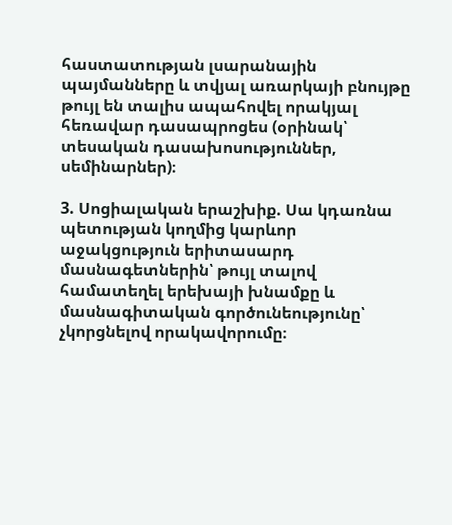հաստատության լսարանային պայմանները և տվյալ առարկայի բնույթը թույլ են տալիս ապահովել որակյալ հեռավար դասապրոցես (օրինակ՝ տեսական դասախոսություններ, սեմինարներ)։

3. Սոցիալական երաշխիք. Սա կդառնա պետության կողմից կարևոր աջակցություն երիտասարդ մասնագետներին՝ թույլ տալով համատեղել երեխայի խնամքը և մասնագիտական գործունեությունը՝ չկորցնելով որակավորումը։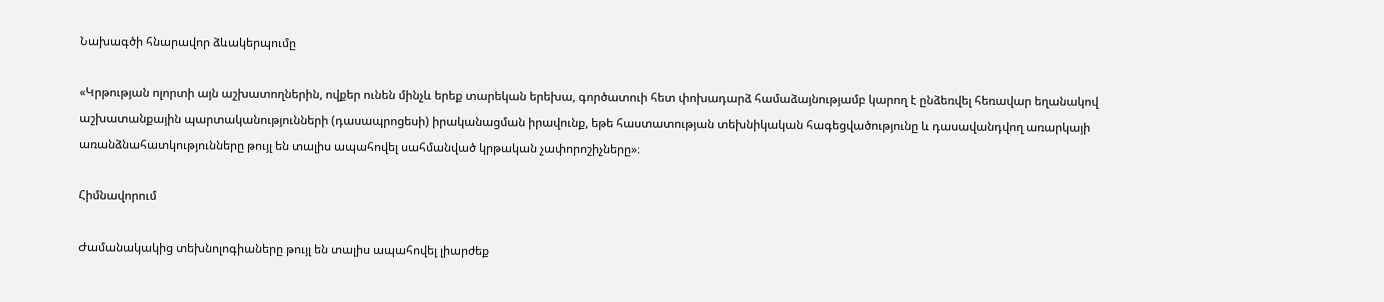Նախագծի հնարավոր ձևակերպումը

«Կրթության ոլորտի այն աշխատողներին, ովքեր ունեն մինչև երեք տարեկան երեխա, գործատուի հետ փոխադարձ համաձայնությամբ կարող է ընձեռվել հեռավար եղանակով աշխատանքային պարտականությունների (դասապրոցեսի) իրականացման իրավունք, եթե հաստատության տեխնիկական հագեցվածությունը և դասավանդվող առարկայի առանձնահատկությունները թույլ են տալիս ապահովել սահմանված կրթական չափորոշիչները»։

Հիմնավորում

Ժամանակակից տեխնոլոգիաները թույլ են տալիս ապահովել լիարժեք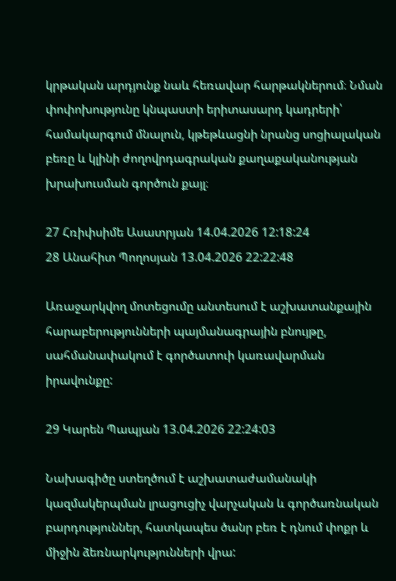կրթական արդյունք նաև հեռավար հարթակներում։ Նման փոփոխությունը կնպաստի երիտասարդ կադրերի՝ համակարգում մնալուն, կթեթևացնի նրանց սոցիալական բեռը և կլինի ժողովրդագրական քաղաքականության խրախուսման գործուն քայլ։

27 Հռիփսիմե Ասատրյան 14.04.2026 12:18:24
28 Անահիտ Պողոսյան 13.04.2026 22:22:48

Առաջարկվող մոտեցումը անտեսում է աշխատանքային հարաբերությունների պայմանագրային բնույթը, սահմանափակում է գործատուի կառավարման իրավունքը:

29 Կարեն Պապյան 13.04.2026 22:24:03

Նախագիծը ստեղծում է աշխատաժամանակի կազմակերպման լրացուցիչ վարչական և գործառնական բարդություններ, հատկապես ծանր բեռ է դնում փոքր և միջին ձեռնարկությունների վրա: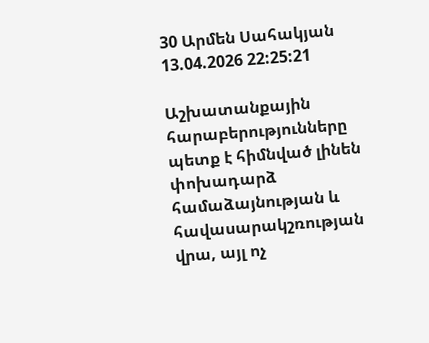30 Արմեն Սահակյան 13.04.2026 22:25:21

Աշխատանքային հարաբերությունները պետք է հիմնված լինեն փոխադարձ համաձայնության և հավասարակշռության վրա, այլ ոչ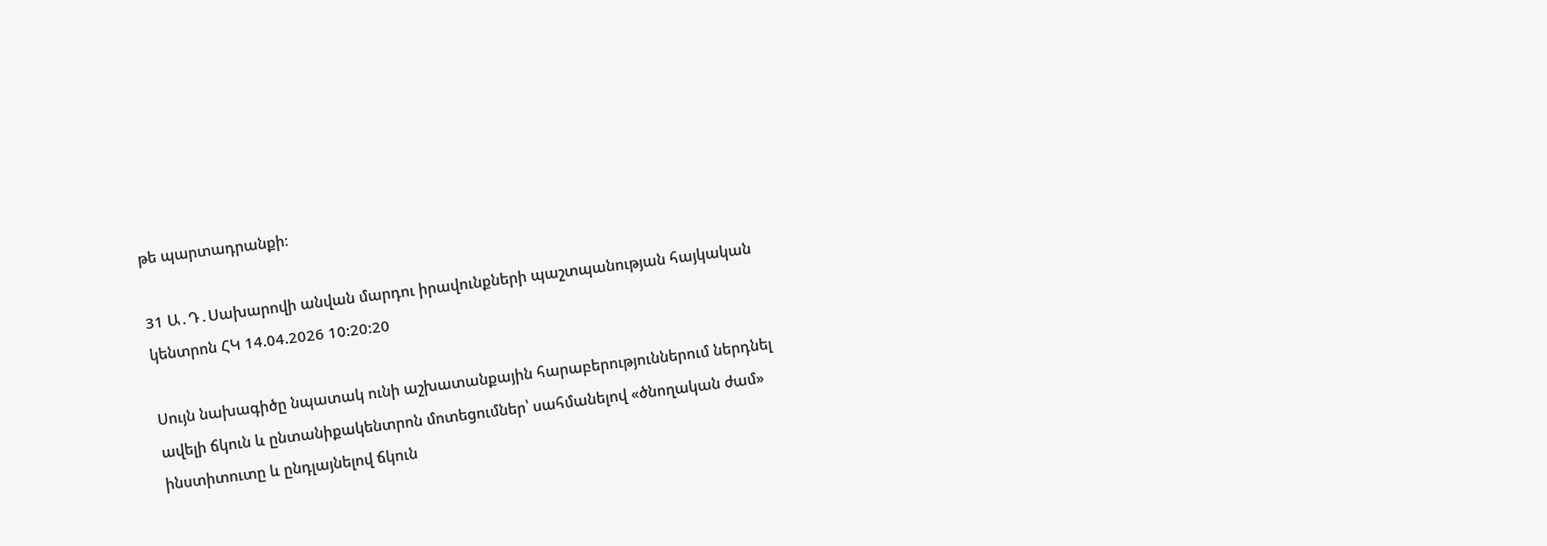թե պարտադրանքի։

31 Ա․Դ․Սախարովի անվան մարդու իրավունքների պաշտպանության հայկական կենտրոն ՀԿ 14.04.2026 10:20:20

Սույն նախագիծը նպատակ ունի աշխատանքային հարաբերություններում ներդնել ավելի ճկուն և ընտանիքակենտրոն մոտեցումներ՝ սահմանելով «ծնողական ժամ» ինստիտուտը և ընդլայնելով ճկուն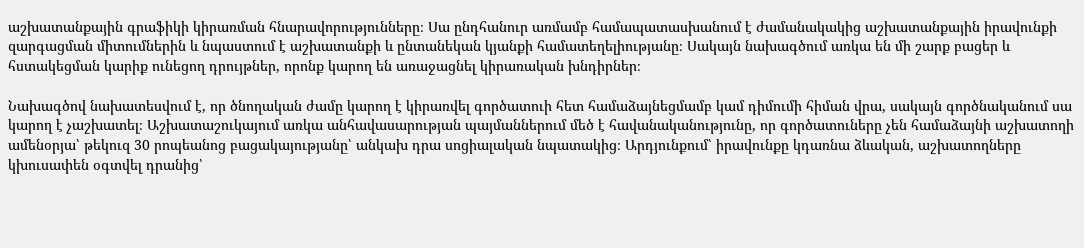աշխատանքային գրաֆիկի կիրառման հնարավորությունները։ Սա ընդհանուր առմամբ համապատասխանում է ժամանակակից աշխատանքային իրավունքի զարգացման միտումներին և նպաստում է աշխատանքի և ընտանեկան կյանքի համատեղելիությանը։ Սակայն նախագծում առկա են մի շարք բացեր և հստակեցման կարիք ունեցող դրույթներ, որոնք կարող են առաջացնել կիրառական խնդիրներ։

Նախագծով նախատեսվում է, որ ծնողական ժամը կարող է կիրառվել գործատուի հետ համաձայնեցմամբ կամ դիմումի հիման վրա, սակայն գործնականում սա կարող է չաշխատել։ Աշխատաշուկայում առկա անհավասարության պայմաններում մեծ է հավանականությունը, որ գործատուները չեն համաձայնի աշխատողի ամենօրյա՝ թեկուզ 30 րոպեանոց բացակայությանը՝ անկախ դրա սոցիալական նպատակից։ Արդյունքում՝ իրավունքը կդառնա ձևական, աշխատողները կխուսափեն օգտվել դրանից՝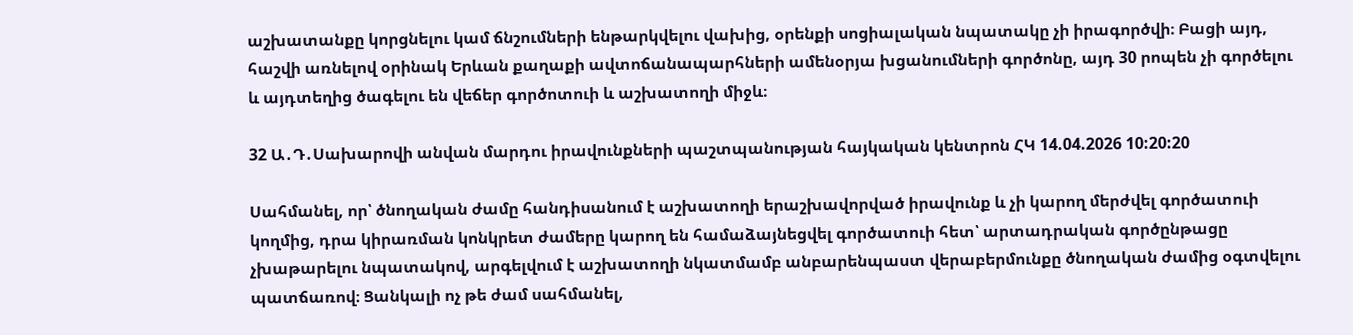աշխատանքը կորցնելու կամ ճնշումների ենթարկվելու վախից, օրենքի սոցիալական նպատակը չի իրագործվի։ Բացի այդ, հաշվի առնելով օրինակ Երևան քաղաքի ավտոճանապարհների ամենօրյա խցանումների գործոնը, այդ 30 րոպեն չի գործելու և այդտեղից ծագելու են վեճեր գործոտուի և աշխատողի միջև։

32 Ա․Դ․Սախարովի անվան մարդու իրավունքների պաշտպանության հայկական կենտրոն ՀԿ 14.04.2026 10:20:20

Սահմանել, որ՝ ծնողական ժամը հանդիսանում է աշխատողի երաշխավորված իրավունք և չի կարող մերժվել գործատուի կողմից, դրա կիրառման կոնկրետ ժամերը կարող են համաձայնեցվել գործատուի հետ՝ արտադրական գործընթացը չխաթարելու նպատակով, արգելվում է աշխատողի նկատմամբ անբարենպաստ վերաբերմունքը ծնողական ժամից օգտվելու պատճառով։ Ցանկալի ոչ թե ժամ սահմանել,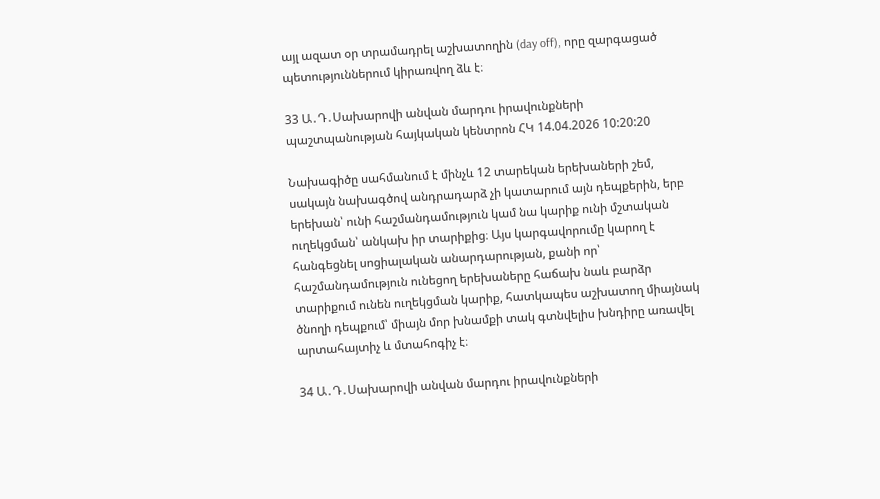այլ ազատ օր տրամադրել աշխատողին (day off), որը զարգացած պետություններում կիրառվող ձև է։

33 Ա․Դ․Սախարովի անվան մարդու իրավունքների պաշտպանության հայկական կենտրոն ՀԿ 14.04.2026 10:20:20

Նախագիծը սահմանում է մինչև 12 տարեկան երեխաների շեմ, սակայն նախագծով անդրադարձ չի կատարում այն դեպքերին, երբ երեխան՝ ունի հաշմանդամություն կամ նա կարիք ունի մշտական ուղեկցման՝ անկախ իր տարիքից։ Այս կարգավորումը կարող է հանգեցնել սոցիալական անարդարության, քանի որ՝ հաշմանդամություն ունեցող երեխաները հաճախ նաև բարձր տարիքում ունեն ուղեկցման կարիք, հատկապես աշխատող միայնակ ծնողի դեպքում՝ միայն մոր խնամքի տակ գտնվելիս խնդիրը առավել արտահայտիչ և մտահոգիչ է։

34 Ա․Դ․Սախարովի անվան մարդու իրավունքների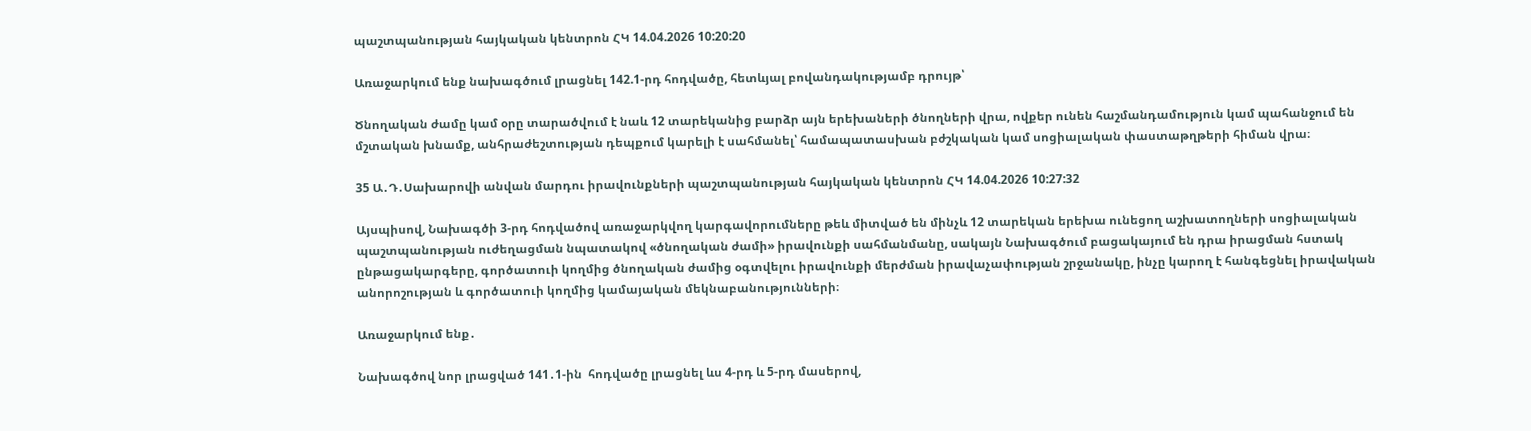պաշտպանության հայկական կենտրոն ՀԿ 14.04.2026 10:20:20

Առաջարկում ենք նախագծում լրացնել 142.1-րդ հոդվածը, հետևյալ բովանդակությամբ դրույթ՝

Ծնողական ժամը կամ օրը տարածվում է նաև 12 տարեկանից բարձր այն երեխաների ծնողների վրա, ովքեր ունեն հաշմանդամություն կամ պահանջում են մշտական խնամք, անհրաժեշտության դեպքում կարելի է սահմանել՝ համապատասխան բժշկական կամ սոցիալական փաստաթղթերի հիման վրա։

35 Ա․Դ․Սախարովի անվան մարդու իրավունքների պաշտպանության հայկական կենտրոն ՀԿ 14.04.2026 10:27:32

Այսպիսով, Նախագծի 3-րդ հոդվածով առաջարկվող կարգավորումները թեև միտված են մինչև 12 տարեկան երեխա ունեցող աշխատողների սոցիալական պաշտպանության ուժեղացման նպատակով «ծնողական ժամի» իրավունքի սահմանմանը, սակայն Նախագծում բացակայում են դրա իրացման հստակ ընթացակարգերը, գործատուի կողմից ծնողական ժամից օգտվելու իրավունքի մերժման իրավաչափության շրջանակը, ինչը կարող է հանգեցնել իրավական անորոշության և գործատուի կողմից կամայական մեկնաբանությունների։

Առաջարկում ենք․

Նախագծով նոր լրացված 141․1-ին  հոդվածը լրացնել ևս 4-րդ և 5-րդ մասերով,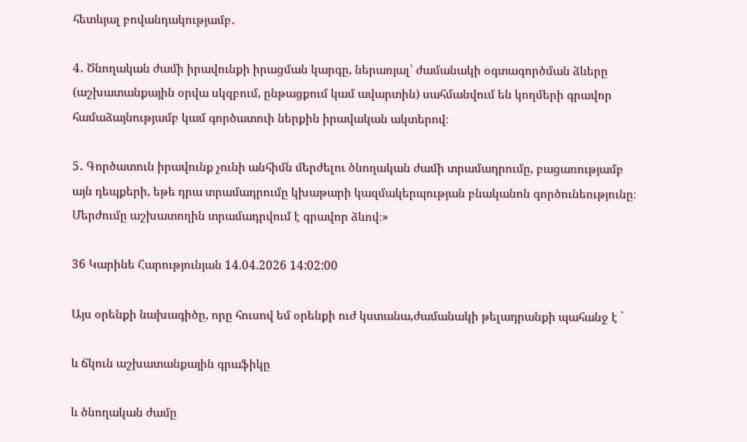հետևյալ բովանդակությամբ․

4․ Ծնողական ժամի իրավունքի իրացման կարգը, ներառյալ՝ ժամանակի օգտագործման ձևերը (աշխատանքային օրվա սկզբում, ընթացքում կամ ավարտին) սահմանվում են կողմերի գրավոր համաձայնությամբ կամ գործատուի ներքին իրավական ակտերով։

5․ Գործատուն իրավունք չունի անհիմն մերժելու ծնողական ժամի տրամադրումը, բացառությամբ այն դեպքերի, եթե դրա տրամադրումը կխաթարի կազմակերպության բնականոն գործունեությունը։ Մերժումը աշխատողին տրամադրվում է գրավոր ձևով։»

36 Կարինե Հարությունյան 14.04.2026 14:02:00

Այս օրենքի նախագիծը, որը հուսով եմ օրենքի ուժ կստանա,ժամանակի թելադրանքի պահանջ է `

և ճկուն աշխատանքային գրաֆիկը

և ծնողական ժամը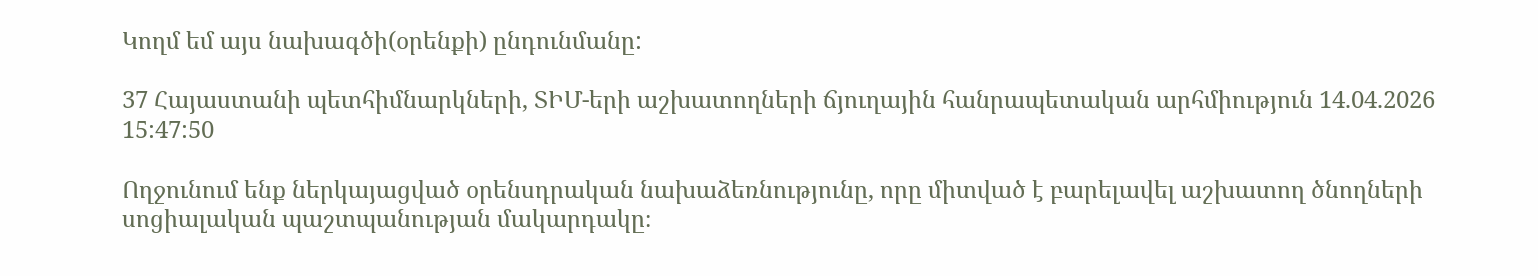Կողմ եմ այս նախագծի(օրենքի) ընդունմանը:

37 Հայաստանի պետհիմնարկների, ՏԻՄ-երի աշխատողների ճյուղային հանրապետական արհմիություն 14.04.2026 15:47:50

Ողջունում ենք ներկայացված օրենսդրական նախաձեռնությունը, որը միտված է բարելավել աշխատող ծնողների սոցիալական պաշտպանության մակարդակը։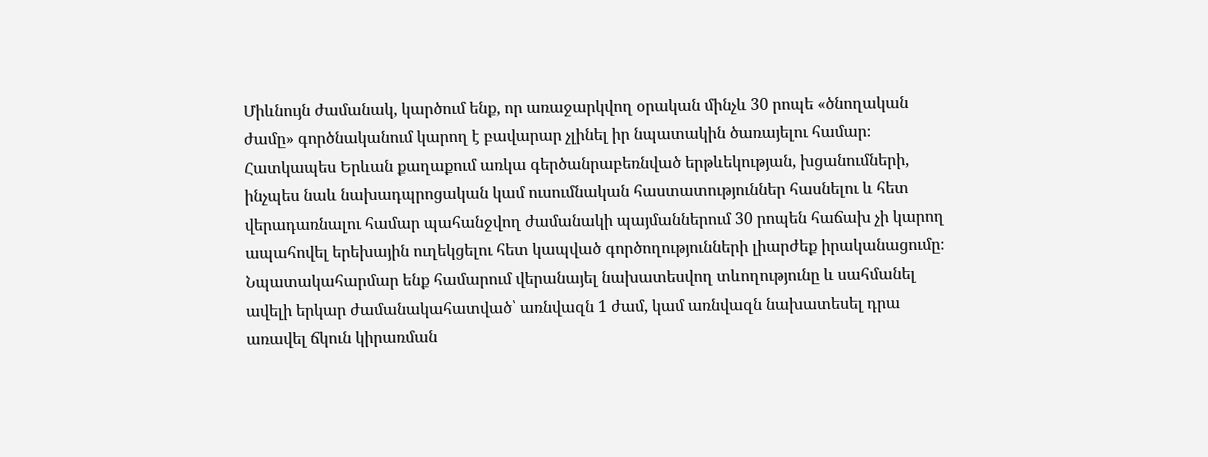Միևնույն ժամանակ, կարծում ենք, որ առաջարկվող օրական մինչև 30 րոպե «ծնողական ժամը» գործնականում կարող է բավարար չլինել իր նպատակին ծառայելու համար։ Հատկապես Երևան քաղաքում առկա գերծանրաբեռնված երթևեկության, խցանումների, ինչպես նաև նախադպրոցական կամ ուսումնական հաստատություններ հասնելու և հետ վերադառնալու համար պահանջվող ժամանակի պայմաններում 30 րոպեն հաճախ չի կարող ապահովել երեխային ուղեկցելու հետ կապված գործողությունների լիարժեք իրականացումը։ Նպատակահարմար ենք համարում վերանայել նախատեսվող տևողությունը և սահմանել ավելի երկար ժամանակահատված՝ առնվազն 1 ժամ, կամ առնվազն նախատեսել դրա առավել ճկուն կիրառման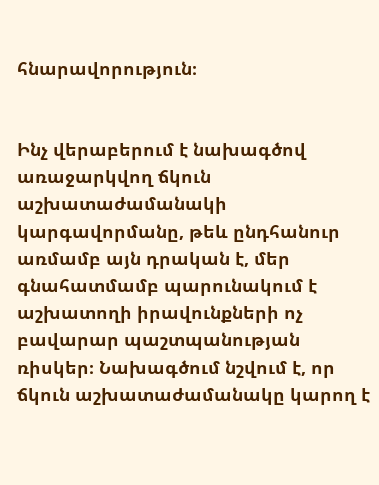հնարավորություն։


Ինչ վերաբերում է նախագծով առաջարկվող ճկուն աշխատաժամանակի կարգավորմանը, թեև ընդհանուր առմամբ այն դրական է, մեր գնահատմամբ պարունակում է աշխատողի իրավունքների ոչ բավարար պաշտպանության ռիսկեր։ Նախագծում նշվում է, որ ճկուն աշխատաժամանակը կարող է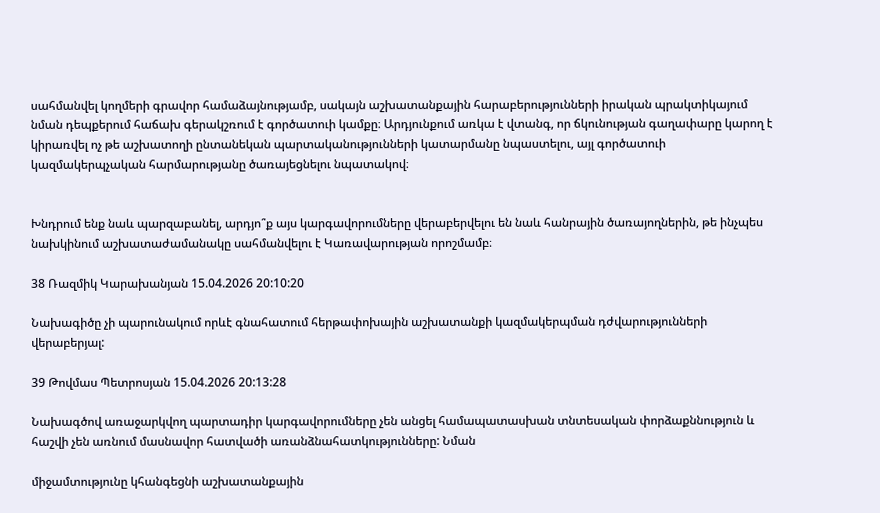սահմանվել կողմերի գրավոր համաձայնությամբ, սակայն աշխատանքային հարաբերությունների իրական պրակտիկայում նման դեպքերում հաճախ գերակշռում է գործատուի կամքը։ Արդյունքում առկա է վտանգ, որ ճկունության գաղափարը կարող է կիրառվել ոչ թե աշխատողի ընտանեկան պարտականությունների կատարմանը նպաստելու, այլ գործատուի կազմակերպչական հարմարությանը ծառայեցնելու նպատակով։


Խնդրում ենք նաև պարզաբանել, արդյո՞ք այս կարգավորումները վերաբերվելու են նաև հանրային ծառայողներին, թե ինչպես նախկինում աշխատաժամանակը սահմանվելու է Կառավարության որոշմամբ։

38 Ռազմիկ Կարախանյան 15.04.2026 20:10:20

Նախագիծը չի պարունակում որևէ գնահատում հերթափոխային աշխատանքի կազմակերպման դժվարությունների վերաբերյալ:

39 Թովմաս Պետրոսյան 15.04.2026 20:13:28

Նախագծով առաջարկվող պարտադիր կարգավորումները չեն անցել համապատասխան տնտեսական փորձաքննություն և հաշվի չեն առնում մասնավոր հատվածի առանձնահատկությունները: Նման

միջամտությունը կհանգեցնի աշխատանքային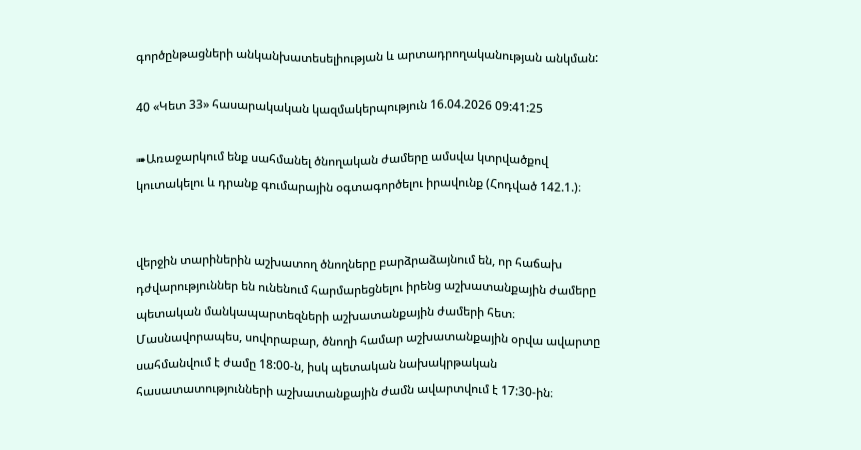գործընթացների անկանխատեսելիության և արտադրողականության անկման:

40 «Կետ 33» հասարակական կազմակերպություն 16.04.2026 09:41:25

➠Առաջարկում ենք սահմանել ծնողական ժամերը ամսվա կտրվածքով կուտակելու և դրանք գումարային օգտագործելու իրավունք (Հոդված 142.1.)։


վերջին տարիներին աշխատող ծնողները բարձրաձայնում են, որ հաճախ դժվարություններ են ունենում հարմարեցնելու իրենց աշխատանքային ժամերը պետական մանկապարտեզների աշխատանքային ժամերի հետ։ Մասնավորապես, սովորաբար, ծնողի համար աշխատանքային օրվա ավարտը սահմանվում է ժամը 18:00-ն, իսկ պետական նախակրթական հասատատությունների աշխատանքային ժամն ավարտվում է 17:30-ին։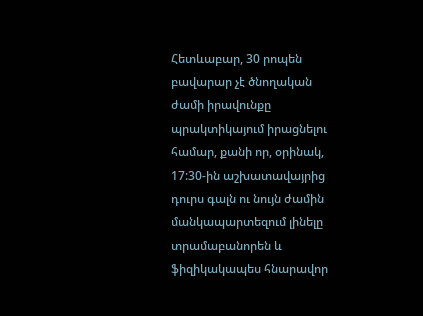Հետևաբար, 30 րոպեն բավարար չէ ծնողական ժամի իրավունքը պրակտիկայում իրացնելու համար, քանի որ, օրինակ, 17:30-ին աշխատավայրից դուրս գալն ու նույն ժամին մանկապարտեզում լինելը տրամաբանորեն և ֆիզիկակապես հնարավոր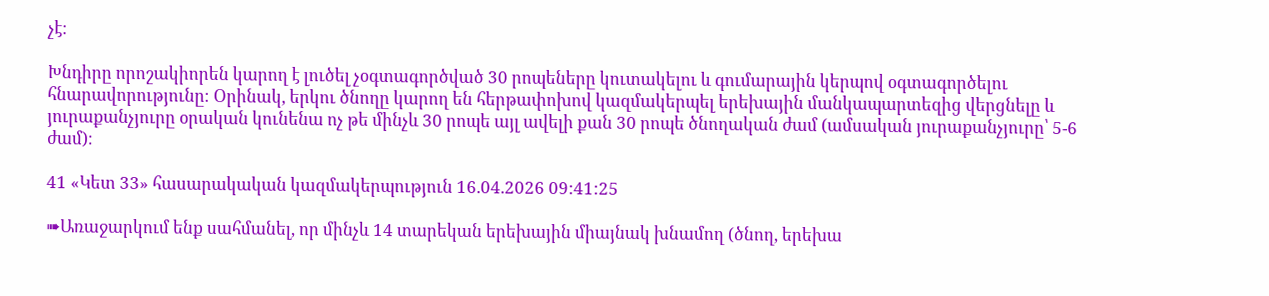չէ։

Խնդիրը որոշակիորեն կարող է լուծել չօգտագործված 30 րոպեները կուտակելու և գումարային կերպով օգտագործելու հնարավորությունը։ Օրինակ, երկու ծնողը կարող են հերթափոխով կազմակերպել երեխային մանկապարտեզից վերցնելը և յուրաքանչյուրը օրական կունենա ոչ թե մինչև 30 րոպե այլ ավելի քան 30 րոպե ծնողական ժամ (ամսական յուրաքանչյուրը՝ 5-6 ժամ)։

41 «Կետ 33» հասարակական կազմակերպություն 16.04.2026 09:41:25

➠Առաջարկում ենք սահմանել, որ մինչև 14 տարեկան երեխային միայնակ խնամող (ծնող, երեխա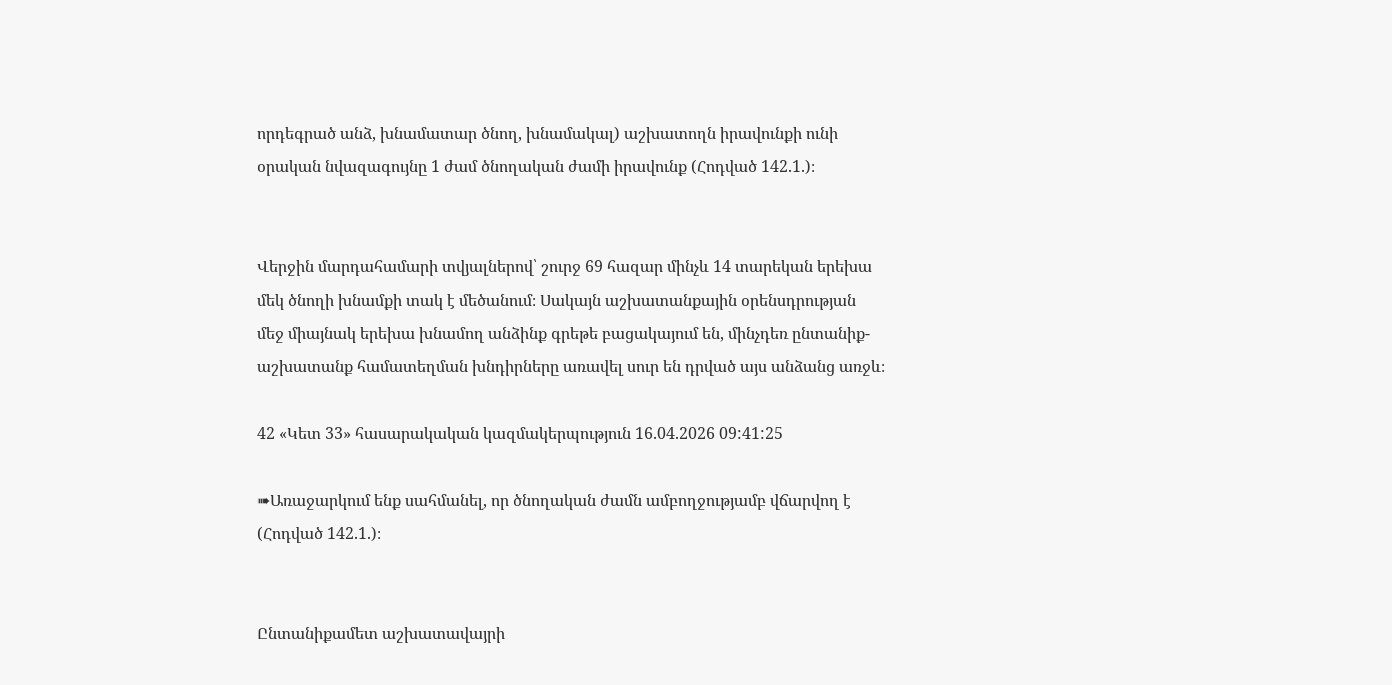որդեգրած անձ, խնամատար ծնող, խնամակալ) աշխատողն իրավունքի ունի օրական նվազագույնը 1 ժամ ծնողական ժամի իրավունք (Հոդված 142.1.)։


Վերջին մարդահամարի տվյալներով՝ շուրջ 69 հազար մինչև 14 տարեկան երեխա մեկ ծնողի խնամքի տակ է մեծանում։ Սակայն աշխատանքային օրենսդրության մեջ միայնակ երեխա խնամող անձինք գրեթե բացակայում են, մինչդեռ ընտանիք-աշխատանք համատեղման խնդիրները առավել սուր են դրված այս անձանց առջև։

42 «Կետ 33» հասարակական կազմակերպություն 16.04.2026 09:41:25

➠Առաջարկում ենք սահմանել, որ ծնողական ժամն ամբողջությամբ վճարվող է (Հոդված 142.1.)։


Ընտանիքամետ աշխատավայրի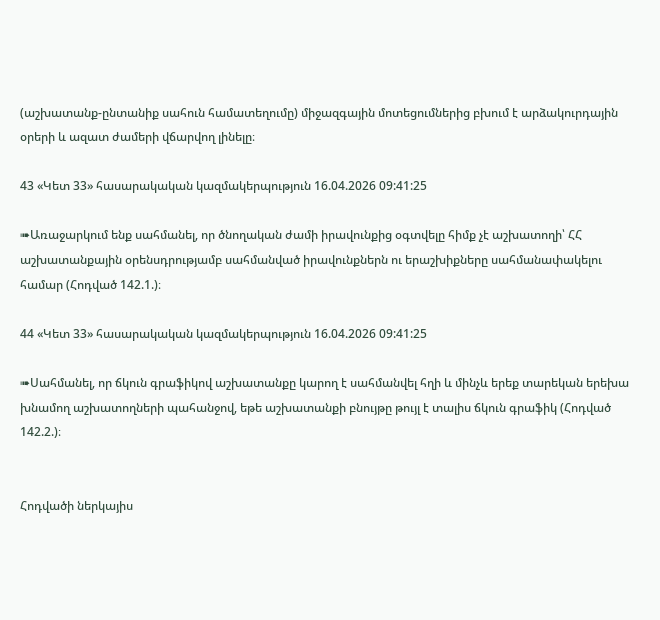(աշխատանք-ընտանիք սահուն համատեղումը) միջազգային մոտեցումներից բխում է արձակուրդային օրերի և ազատ ժամերի վճարվող լինելը։

43 «Կետ 33» հասարակական կազմակերպություն 16.04.2026 09:41:25

➠Առաջարկում ենք սահմանել, որ ծնողական ժամի իրավունքից օգտվելը հիմք չէ աշխատողի՝ ՀՀ աշխատանքային օրենսդրությամբ սահմանված իրավունքներն ու երաշխիքները սահմանափակելու համար (Հոդված 142.1.)։

44 «Կետ 33» հասարակական կազմակերպություն 16.04.2026 09:41:25

➠Սահմանել, որ ճկուն գրաֆիկով աշխատանքը կարող է սահմանվել հղի և մինչև երեք տարեկան երեխա խնամող աշխատողների պահանջով, եթե աշխատանքի բնույթը թույլ է տալիս ճկուն գրաֆիկ (Հոդված 142.2.)։


Հոդվածի ներկայիս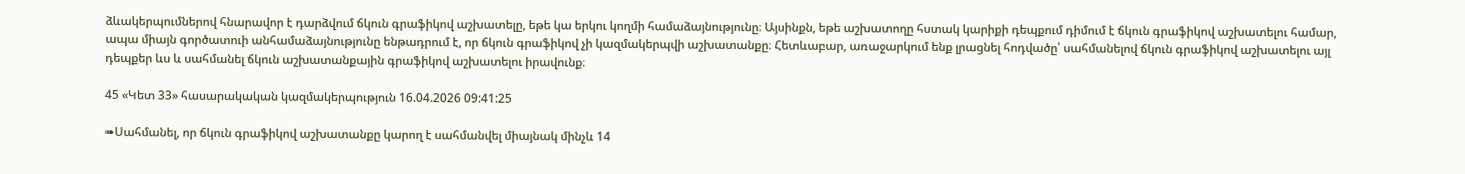ձևակերպումներով հնարավոր է դարձվում ճկուն գրաֆիկով աշխատելը, եթե կա երկու կողմի համաձայնությունը։ Այսինքն, եթե աշխատողը հստակ կարիքի դեպքում դիմում է ճկուն գրաֆիկով աշխատելու համար, ապա միայն գործատուի անհամաձայնությունը ենթադրում է, որ ճկուն գրաֆիկով չի կազմակերպվի աշխատանքը։ Հետևաբար, առաջարկում ենք լրացնել հոդվածը՝ սահմանելով ճկուն գրաֆիկով աշխատելու այլ դեպքեր ևս և սահմանել ճկուն աշխատանքային գրաֆիկով աշխատելու իրավունք։

45 «Կետ 33» հասարակական կազմակերպություն 16.04.2026 09:41:25

➠Սահմանել, որ ճկուն գրաֆիկով աշխատանքը կարող է սահմանվել միայնակ մինչև 14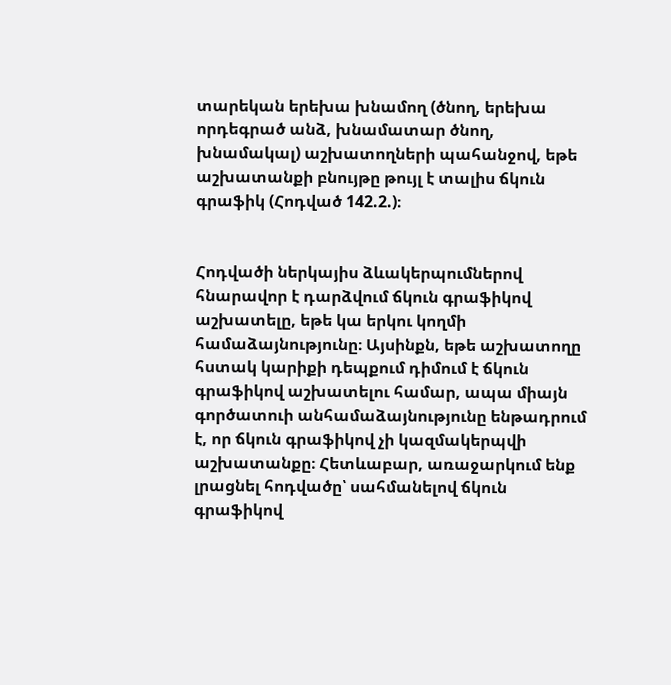տարեկան երեխա խնամող (ծնող, երեխա որդեգրած անձ, խնամատար ծնող, խնամակալ) աշխատողների պահանջով, եթե աշխատանքի բնույթը թույլ է տալիս ճկուն գրաֆիկ (Հոդված 142.2.)։


Հոդվածի ներկայիս ձևակերպումներով հնարավոր է դարձվում ճկուն գրաֆիկով աշխատելը, եթե կա երկու կողմի համաձայնությունը։ Այսինքն, եթե աշխատողը հստակ կարիքի դեպքում դիմում է ճկուն գրաֆիկով աշխատելու համար, ապա միայն գործատուի անհամաձայնությունը ենթադրում է, որ ճկուն գրաֆիկով չի կազմակերպվի աշխատանքը։ Հետևաբար, առաջարկում ենք լրացնել հոդվածը՝ սահմանելով ճկուն գրաֆիկով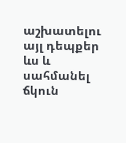աշխատելու այլ դեպքեր ևս և սահմանել ճկուն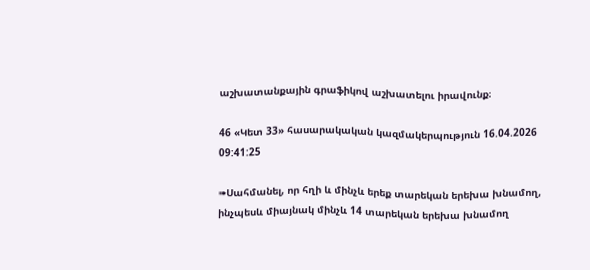աշխատանքային գրաֆիկով աշխատելու իրավունք։

46 «Կետ 33» հասարակական կազմակերպություն 16.04.2026 09:41:25

➠Սահմանել, որ հղի և մինչև երեք տարեկան երեխա խնամող, ինչպեսև միայնակ մինչև 14 տարեկան երեխա խնամող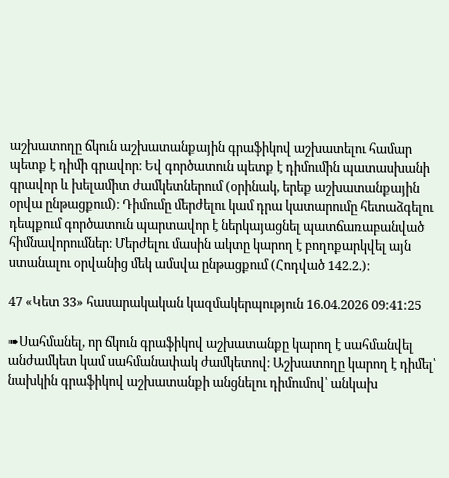աշխատողը ճկուն աշխատանքային գրաֆիկով աշխատելու համար պետք է դիմի գրավոր։ Եվ գործատուն պետք է դիմումին պատասխանի գրավոր և խելամիտ ժամկետներում (օրինակ, երեք աշխատանքային օրվա ընթացքում)։ Դիմումը մերժելու կամ դրա կատարումը հետաձգելու դեպքում գործատուն պարտավոր է ներկայացնել պատճառաբանված հիմնավորումներ։ Մերժելու մասին ակտը կարող է բողոքարկվել այն ստանալու օրվանից մեկ ամսվա ընթացքում (Հոդված 142.2.)։

47 «Կետ 33» հասարակական կազմակերպություն 16.04.2026 09:41:25

➠Սահմանել, որ ճկուն գրաֆիկով աշխատանքը կարող է սահմանվել անժամկետ կամ սահմանափակ ժամկետով։ Աշխատողը կարող է դիմել՝ նախկին գրաֆիկով աշխատանքի անցնելու դիմումով՝ անկախ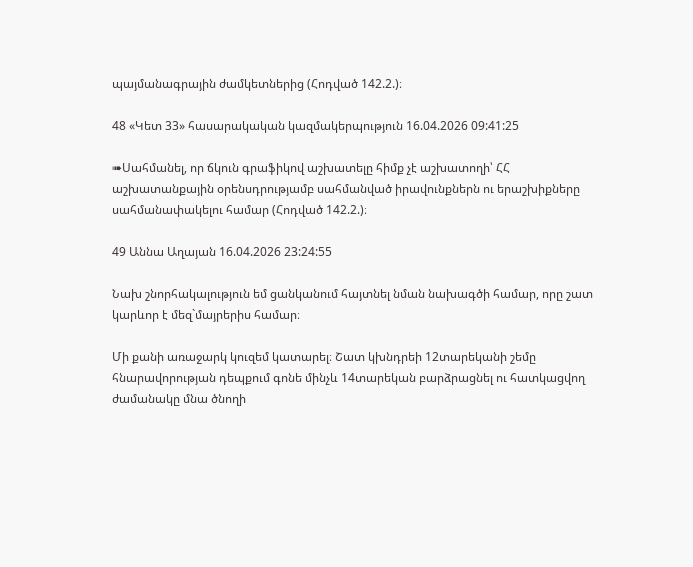պայմանագրային ժամկետներից (Հոդված 142.2.)։

48 «Կետ 33» հասարակական կազմակերպություն 16.04.2026 09:41:25

➠Սահմանել, որ ճկուն գրաֆիկով աշխատելը հիմք չէ աշխատողի՝ ՀՀ աշխատանքային օրենսդրությամբ սահմանված իրավունքներն ու երաշխիքները սահմանափակելու համար (Հոդված 142.2.)։

49 Աննա Աղայան 16.04.2026 23:24:55

Նախ շնորհակալություն եմ ցանկանում հայտնել նման նախագծի համար, որը շատ կարևոր է մեզ`մայրերիս համար։

Մի քանի առաջարկ կուզեմ կատարել։ Շատ կխնդրեի 12տարեկանի շեմը հնարավորության դեպքում գոնե մինչև 14տարեկան բարձրացնել ու հատկացվող ժամանակը մնա ծնողի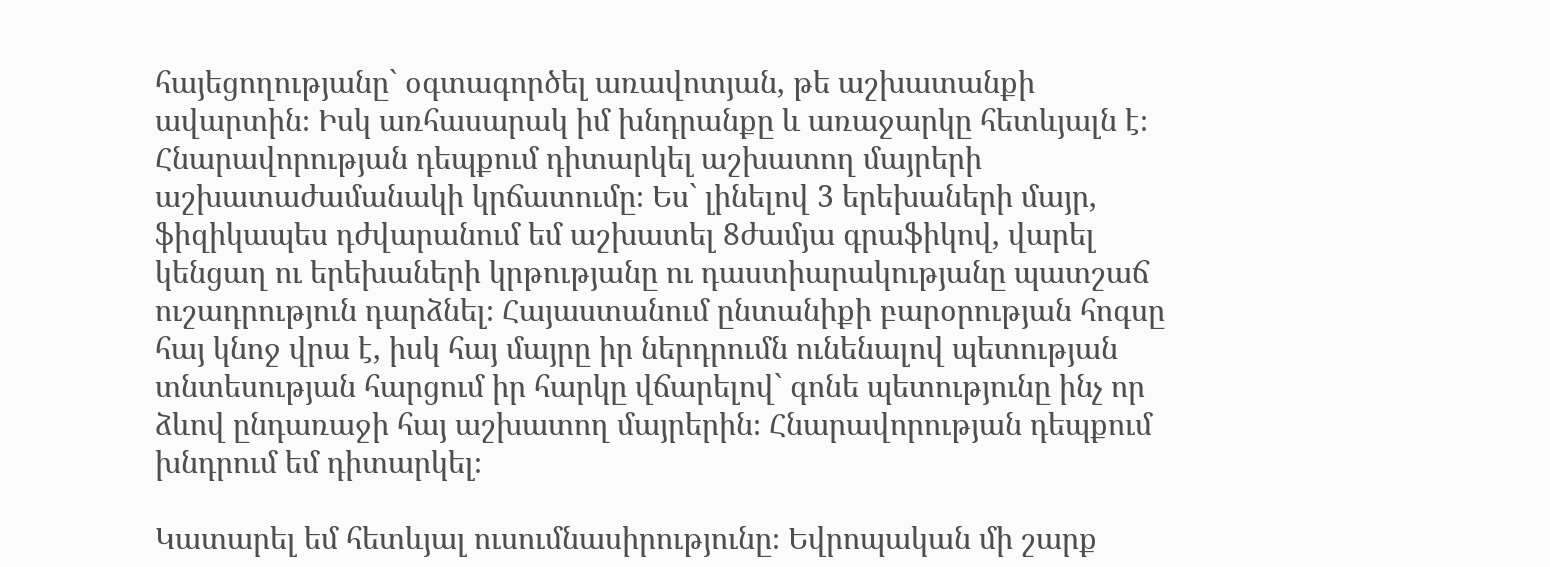հայեցողությանը` օգտագործել առավոտյան, թե աշխատանքի ավարտին։ Իսկ առհասարակ իմ խնդրանքը և առաջարկը հետևյալն է։ Հնարավորության դեպքում դիտարկել աշխատող մայրերի աշխատաժամանակի կրճատումը։ Ես` լինելով 3 երեխաների մայր, ֆիզիկապես դժվարանում եմ աշխատել 8ժամյա գրաֆիկով, վարել կենցաղ ու երեխաների կրթությանը ու դաստիարակությանը պատշաճ ուշադրություն դարձնել։ Հայաստանում ընտանիքի բարօրության հոգսը հայ կնոջ վրա է, իսկ հայ մայրը իր ներդրումն ունենալով պետության տնտեսության հարցում իր հարկը վճարելով` գոնե պետությունը ինչ որ ձևով ընդառաջի հայ աշխատող մայրերին։ Հնարավորության դեպքում խնդրում եմ դիտարկել։

Կատարել եմ հետևյալ ուսումնասիրությունը։ Եվրոպական մի շարք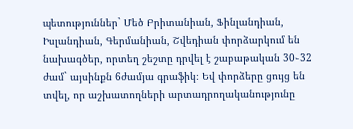պետություններ` Մեծ Բրիտանիան, Ֆինլանդիան, Իսլանդիան, Գերմանիան, Շվեդիան փորձարկում են նախագծեր, որտեղ շեշտը դրվել է շաբաթական 30֊32 ժամ` այսինքն 6ժամյա գրաֆիկ։ Եվ փորձերը ցույց են տվել, որ աշխատողների արտադրողականությունը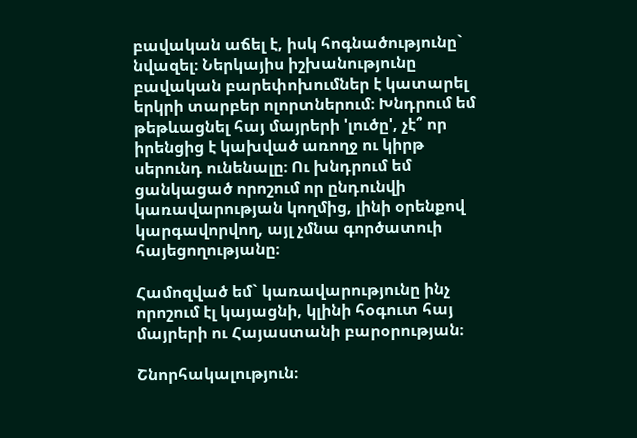բավական աճել է, իսկ հոգնածությունը` նվազել։ Ներկայիս իշխանությունը բավական բարեփոխումներ է կատարել երկրի տարբեր ոլորտներում։ Խնդրում եմ թեթևացնել հայ մայրերի 'լուծը', չէ՞ որ իրենցից է կախված առողջ ու կիրթ սերունդ ունենալը։ Ու խնդրում եմ ցանկացած որոշում որ ընդունվի կառավարության կողմից, լինի օրենքով կարգավորվող, այլ չմնա գործատուի հայեցողությանը։

Համոզված եմ` կառավարությունը ինչ որոշում էլ կայացնի, կլինի հօգուտ հայ մայրերի ու Հայաստանի բարօրության։

Շնորհակալություն։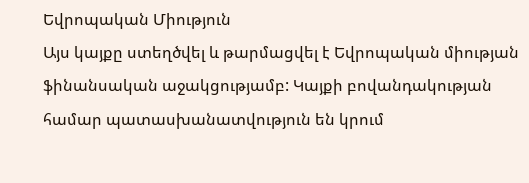Եվրոպական Միություն
Այս կայքը ստեղծվել և թարմացվել է Եվրոպական միության ֆինանսական աջակցությամբ: Կայքի բովանդակության համար պատասխանատվություն են կրում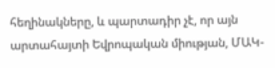հեղինակները, և պարտադիր չէ, որ այն արտահայտի Եվրոպական միության, ՄԱԿ-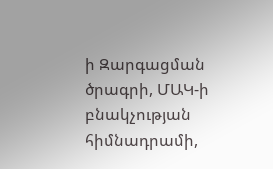ի Զարգացման ծրագրի, ՄԱԿ-ի բնակչության հիմնադրամի,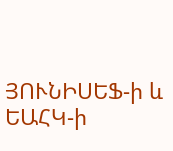ՅՈՒՆԻՍԵՖ-ի և ԵԱՀԿ-ի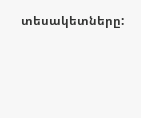տեսակետները: